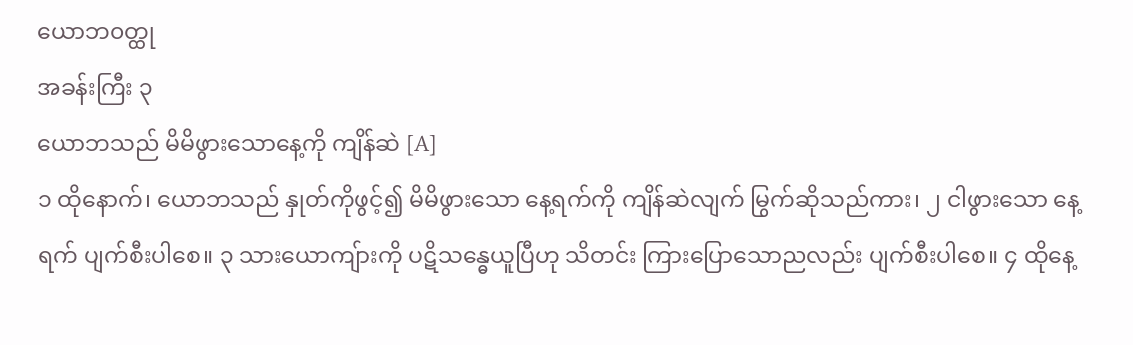ယောဘ၀တ္ထု
အခန်းကြီး ၃
ယောဘသည် မိမိဖွားသောနေ့ကို ကျိန်ဆဲ [A]
၁ ထိုနောက်၊ ယောဘသည် နှုတ်ကိုဖွင့်၍ မိမိဖွားသော နေ့ရက်ကို ကျိန်ဆဲလျက် မြွက်ဆိုသည်ကား၊ ၂ ငါဖွားသော နေ့ရက် ပျက်စီးပါစေ။ ၃ သားယောကျ်ားကို ပဋိသန္ဓေယူပြီဟု သိတင်း ကြားပြောသောညလည်း ပျက်စီးပါစေ။ ၄ ထိုနေ့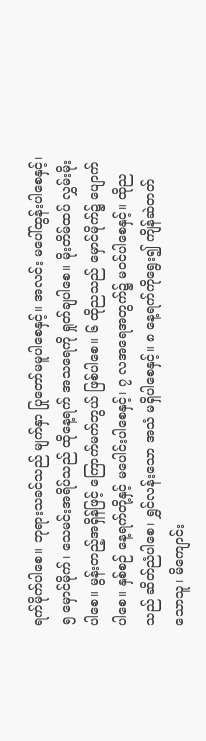ရက်မိုက်ပါစေ။ ဘုရားသခင်သည် မျက်နှာ ပြုတော်မမူပါစေနှင့်။ အလင်း မပေါ်ထွန်းပါစေနှင့်၊ ၅ မှောင်မိုက်၊ သေမင်းအရိပ်သည် ထိုနေ့ရက် အသရေကို ရှုတ်ချပါစေ။ မိုးတိမ်ထပ် လွှမ်းမိုးပါစေ။ မွန်းတည့်အရှိန်ဖြင့် ကြောက်မက်ဘွယ် ဖြစ်ပါစေ။ ၆ ထိုညသည် မှောင်မိုက်၌ ပျောက်ပါစေ။ နှစ်စဉ် နေ့ရက်တို့နှင့် မပေါင်းပါစေနှင့်၊ ၇ လအရေအတွက်၌ မဝင်ပါစေနှင့်။ ထိုညသည် ဆိတ်ညံပါစေ၊ ရွှင်လန်းသော အသံ မရှိပါစေနှင့်။ ၈ နေ့ရက်ကိုရွေး၍ ကျိန်ဆဲတတ်သောသူ၊ မိကျောင်း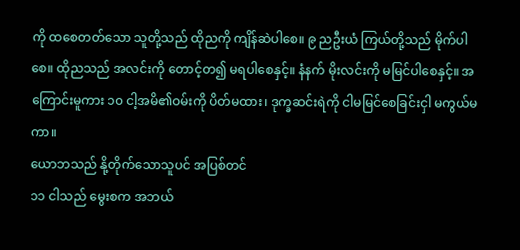ကို ထစေတတ်သော သူတို့သည် ထိုညကို ကျိန်ဆဲပါစေ။ ၉ ညဦးယံ ကြယ်တို့သည် မိုက်ပါစေ။ ထိုညသည် အလင်းကို တောင့်တ၍ မရပါစေနှင့်။ နံနက် မိုးလင်းကို မမြင်ပါစေနှင့်။ အကြောင်းမူကား ၁၀ ငါ့အမိ၏ဝမ်းကို ပိတ်မထား၊ ဒုက္ခဆင်းရဲကို ငါမမြင်စေခြင်းငှါ မကွယ်မကာ။
ယောဘသည် နို့တိုက်သောသူပင် အပြစ်တင်
၁၁ ငါသည် မွေးစက အဘယ်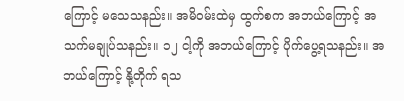ကြောင့် မသေသနည်း။ အမိဝမ်းထဲမှ ထွက်စက အဘယ်ကြောင့် အသက်မချုပ်သနည်း။ ၁၂ ငါ့ကို အဘယ်ကြောင့် ပိုက်ပွေ့ရသနည်း။ အဘယ်ကြောင့် နို့တိုက် ရသ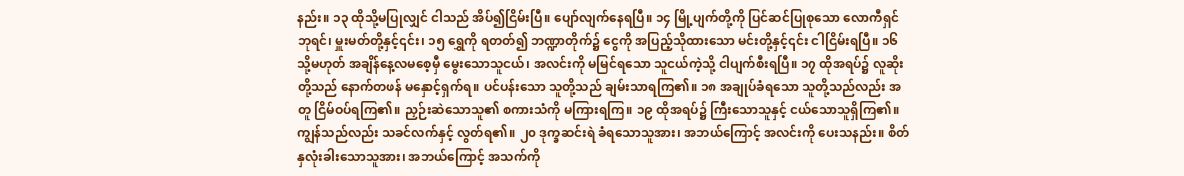နည်း။ ၁၃ ထိုသို့မပြုလျှင် ငါသည် အိပ်၍ငြိမ်းပြီ။ ပျော်လျက်နေရပြီ။ ၁၄ မြို့ပျက်တို့ကို ပြင်ဆင်ပြုစုသော လောကီရှင်ဘုရင်၊ မှူးမတ်တို့နှင့်၎င်း၊ ၁၅ ရွှေကို ရတတ်၍ ဘဏ္ဍာတိုက်၌ ငွေကို အပြည့်သိုထားသော မင်းတို့နှင့်၎င်း ငါငြိမ်းရပြီ။ ၁၆ သို့မဟုတ် အချိန်နေ့လမစေ့မှီ မွေးသောသူငယ်၊ အလင်းကို မမြင်ရသော သူငယ်ကဲ့သို့ ငါပျက်စီးရပြီ။ ၁၇ ထိုအရပ်၌ လူဆိုးတို့သည် နောက်တဖန် မနှောင့်ရှက်ရ။ ပင်ပန်းသော သူတို့သည် ချမ်းသာရကြ၏။ ၁၈ အချုပ်ခံရသော သူတို့သည်လည်း အတူ ငြိမ်ဝပ်ရကြ၏။ ညှဉ်းဆဲသောသူ၏ စကားသံကို မကြားရကြ။ ၁၉ ထိုအရပ်၌ ကြီးသောသူနှင့် ငယ်သောသူရှိကြ၏။ ကျွန်သည်လည်း သခင်လက်နှင့် လွတ်ရ၏။ ၂၀ ဒုက္ခဆင်းရဲ ခံရသောသူအား၊ အဘယ်ကြောင့် အလင်းကို ပေးသနည်း။ စိတ်နှလုံးခါးသောသူအား၊ အဘယ်ကြောင့် အသက်ကို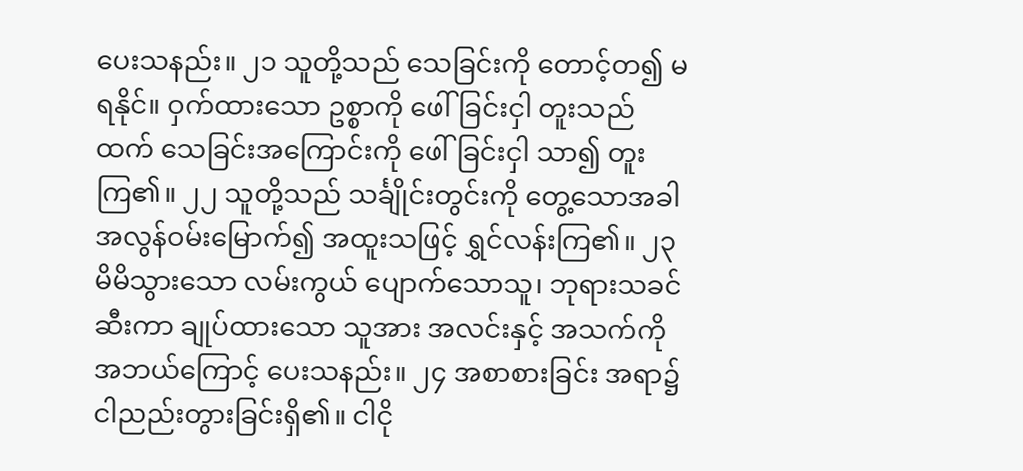ပေးသနည်း။ ၂၁ သူတို့သည် သေခြင်းကို တောင့်တ၍ မရနိုင်။ ဝှက်ထားသော ဥစ္စာကို ဖေါ်ခြင်းငှါ တူးသည်ထက် သေခြင်းအကြောင်းကို ဖေါ်ခြင်းငှါ သာ၍ တူးကြ၏။ ၂၂ သူတို့သည် သင်္ချိုင်းတွင်းကို တွေ့သောအခါ အလွန်ဝမ်းမြောက်၍ အထူးသဖြင့် ရွှင်လန်းကြ၏။ ၂၃ မိမိသွားသော လမ်းကွယ် ပျောက်သောသူ၊ ဘုရားသခင် ဆီးကာ ချုပ်ထားသော သူအား အလင်းနှင့် အသက်ကို အဘယ်ကြောင့် ပေးသနည်း။ ၂၄ အစာစားခြင်း အရာ၌ ငါညည်းတွားခြင်းရှိ၏။ ငါငို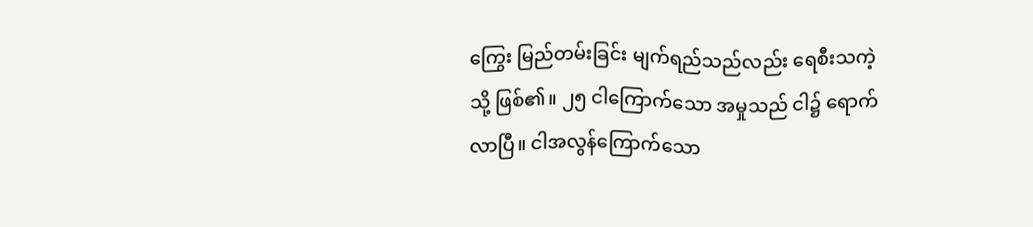ကြွေး မြည်တမ်းခြင်း မျက်ရည်သည်လည်း ရေစီးသကဲ့သို့ ဖြစ်၏။ ၂၅ ငါကြောက်သော အမှုသည် ငါ၌ ရောက်လာပြီ။ ငါအလွန်ကြောက်သော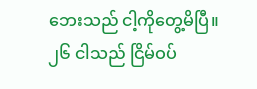ဘေးသည် ငါ့ကိုတွေ့မိပြီ။ ၂၆ ငါသည် ငြိမ်ဝပ်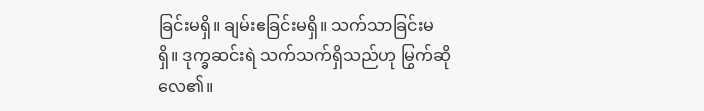ခြင်းမရှိ။ ချမ်းဧခြင်းမရှိ။ သက်သာခြင်းမရှိ။ ဒုက္ခဆင်းရဲ သက်သက်ရှိသည်ဟု မြွက်ဆိုလေ၏။